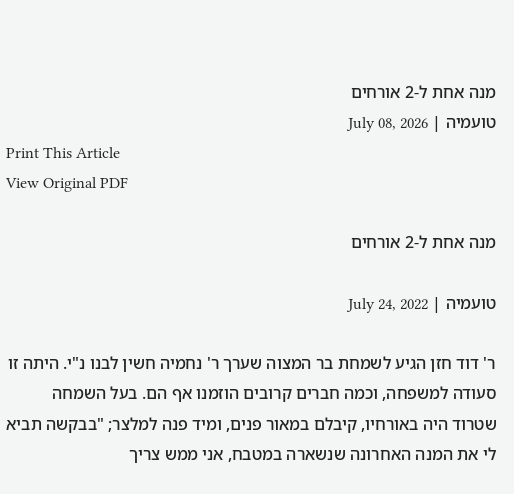מנה אחת ל-2 אורחים
טועמיה | July 08, 2026
Print This Article
View Original PDF

מנה אחת ל-2 אורחים

טועמיה | July 24, 2022

ר' דוד חזן הגיע לשמחת בר המצוה שערך ר' נחמיה חשין לבנו נ"י. היתה זו סעודה למשפחה, וכמה חברים קרובים הוזמנו אף הם. בעל השמחה שטרוד היה באורחיו, קיבלם במאור פנים, ומיד פנה למלצר; "בבקשה תביא לי את המנה האחרונה שנשארה במטבח, אני ממש צריך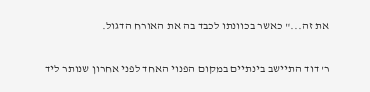את זה..." כאשר בכוונתו לכבד בה את האורח הדגול.

ר' דוד התיישב בינתיים במקום הפנוי האחד לפני אחרון שנותר ליד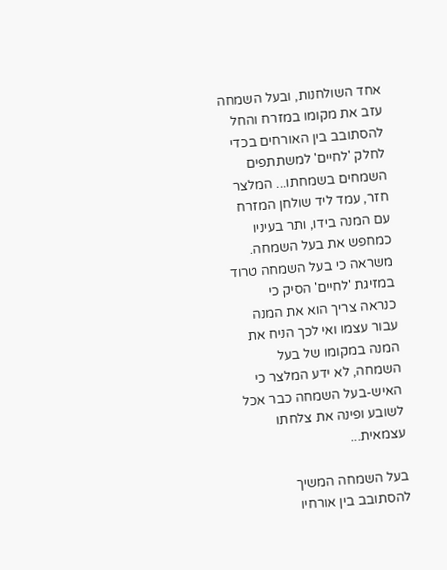אחד השולחנות, ובעל השמחה עזב את מקומו במזרח והחל להסתובב בין האורחים בכדי לחלק 'לחיים' למשתתפים השמחים בשמחתו... המלצר חזר, עמד ליד שולחן המזרח עם המנה בידו, ותר בעיניו כמחפש את בעל השמחה. משראה כי בעל השמחה טרוד במזיגת 'לחיים' הסיק כי כנראה צריך הוא את המנה עבור עצמו ואי לכך הניח את המנה במקומו של בעל השמחה, לא ידע המלצר כי האיש-בעל השמחה כבר אכל לשובע ופינה את צלחתו עצמאית...

בעל השמחה המשיך להסתובב בין אורחיו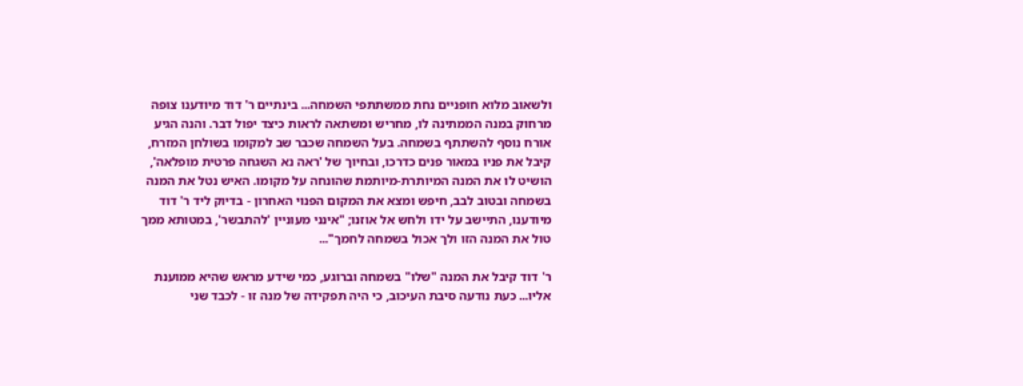ולשאוב מלוא חופניים נחת ממשתתפי השמחה... בינתיים ר' דוד מיודענו צופה מרחוק במנה הממתינה לו, מחריש ומשתאה לראות כיצד יפול דבר. והנה הגיע אורח נוסף להשתתף בשמחה. בעל השמחה שכבר שב למקומו בשולחן המזרח, קיבל את פניו במאור פנים כדרכו, ובחיוך של 'ראה נא השגחה פרטית מופלאה', הושיט לו את המנה המיותרת-מיותמת שהונחה על מקומו. האיש נטל את המנה בשמחה ובטוב לבב, חיפש ומצא את המקום הפנוי האחרון - בדיוק ליד ר' דוד מיודענו, התיישב על ידו ולחש אל אוזנו; "אינני מעוניין 'להתבשר', במטותא ממך טול את המנה הזו ולך אכול בשמחה לחמך"...

ר' דוד קיבל את המנה "שלו" בשמחה וברוגע, כמי שידע מראש שהיא ממוענת אליו... כעת נודעה סיבת העיכוב, כי היה תפקידה של מנה זו - לכבד שני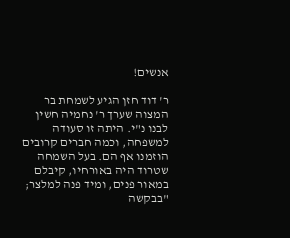אנשים!

ר' דוד חזן הגיע לשמחת בר המצוה שערך ר' נחמיה חשין לבנו נ"י. היתה זו סעודה למשפחה, וכמה חברים קרובים הוזמנו אף הם. בעל השמחה שטרוד היה באורחיו, קיבלם במאור פנים, ומיד פנה למלצר; "בבקשה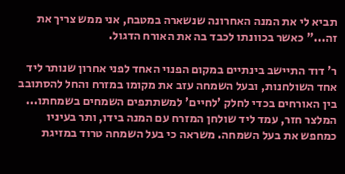תביא לי את המנה האחרונה שנשארה במטבח, אני ממש צריך את זה..." כאשר בכוונתו לכבד בה את האורח הדגול.

ר' דוד התיישב בינתיים במקום הפנוי האחד לפני אחרון שנותר ליד אחד השולחנות, ובעל השמחה עזב את מקומו במזרח והחל להסתובב בין האורחים בכדי לחלק 'לחיים' למשתתפים השמחים בשמחתו... המלצר חזר, עמד ליד שולחן המזרח עם המנה בידו, ותר בעיניו כמחפש את בעל השמחה. משראה כי בעל השמחה טרוד במזיגת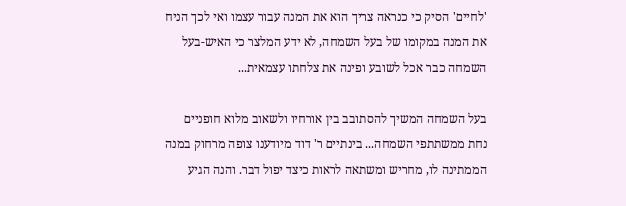'לחיים' הסיק כי כנראה צריך הוא את המנה עבור עצמו ואי לכך הניח את המנה במקומו של בעל השמחה, לא ידע המלצר כי האיש-בעל השמחה כבר אכל לשובע ופינה את צלחתו עצמאית...

בעל השמחה המשיך להסתובב בין אורחיו ולשאוב מלוא חופניים נחת ממשתתפי השמחה... בינתיים ר' דוד מיודענו צופה מרחוק במנה הממתינה לו, מחריש ומשתאה לראות כיצד יפול דבר. והנה הגיע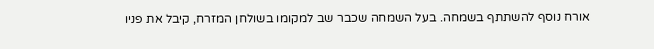אורח נוסף להשתתף בשמחה. בעל השמחה שכבר שב למקומו בשולחן המזרח, קיבל את פניו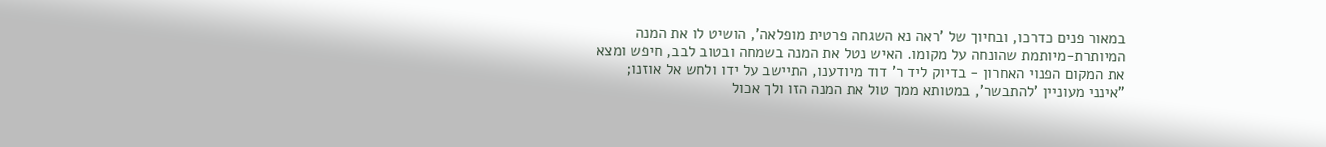במאור פנים כדרכו, ובחיוך של 'ראה נא השגחה פרטית מופלאה', הושיט לו את המנה המיותרת-מיותמת שהונחה על מקומו. האיש נטל את המנה בשמחה ובטוב לבב, חיפש ומצא את המקום הפנוי האחרון - בדיוק ליד ר' דוד מיודענו, התיישב על ידו ולחש אל אוזנו; "אינני מעוניין 'להתבשר', במטותא ממך טול את המנה הזו ולך אכול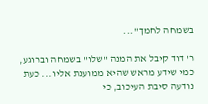בשמחה לחמך"...

ר' דוד קיבל את המנה "שלו" בשמחה וברוגע, כמי שידע מראש שהיא ממוענת אליו... כעת נודעה סיבת העיכוב, כי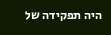היה תפקידה של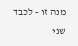מנה זו - לכבד שני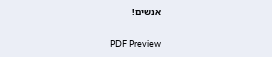אנשים!

PDF Preview